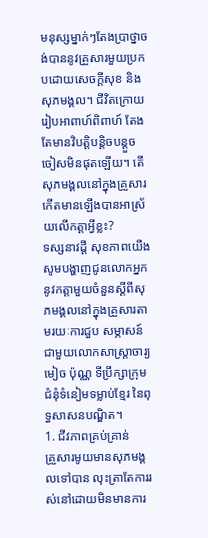មនុស្សម្នាក់ៗតែងប្រាថ្នាចង់បាននូវគ្រួសារមួយប្រកបដោយសេចក្ដីសុខ និងសុភមង្គល។ ជីវិតក្រោយរៀបអាពាហ៍ពិពាហ៍ តែងតែមានវិបត្ដិបន្ដិចបន្ដួចចៀសមិនផុតឡើយ។ តើសុភមង្គលនៅក្នុងគ្រួសារកើតមានឡើងបានអាស្រ័យលើកត្ដាអ្វីខ្លះ?
ទស្សនាវដ្ដី សុខភាពយើង សូមបង្ហាញជូនលោកអ្នកនូវកត្ដាមួយចំនួនស្ដីពីសុភមង្គលនៅក្នុងគ្រួសារតាមរយៈការជួប សម្ភាសន៍ជាមួយលោកសាស្ដ្រាចារ្យ មៀច ប៉ុណ្ណ ទីប្រឹក្សាក្រុមជំនុំទំនៀមទម្លាប់ខ្មែរ នៃពុទ្ធសាសនបណ្ឌិត។
1. ជីវភាពគ្រប់គ្រាន់
គ្រួសារមូយមានសុភមង្គលទៅបាន លុះត្រាតែការរស់នៅដោយមិនមានការ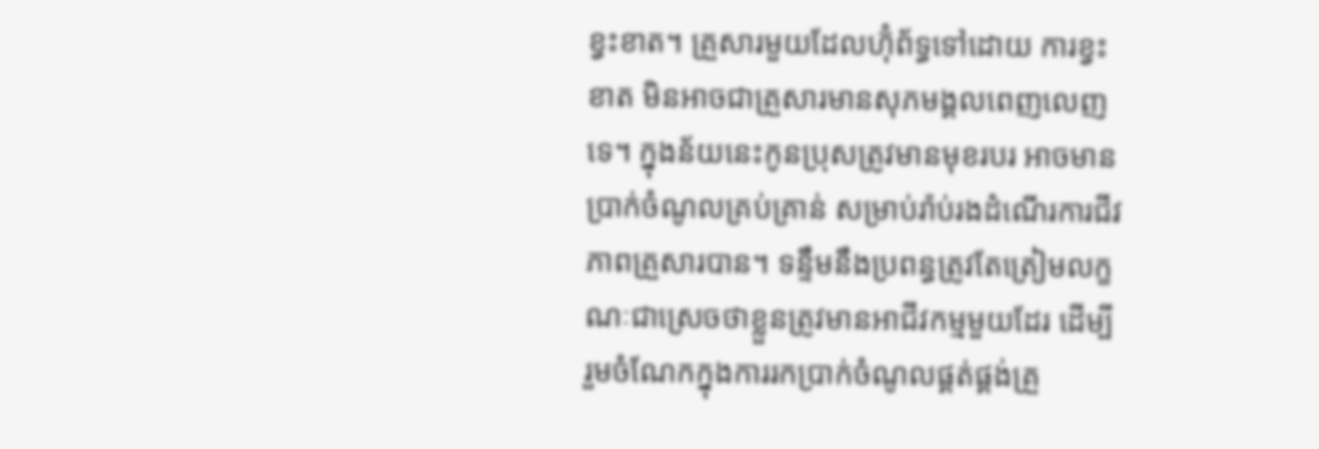ខ្វះខាត។ គ្រួសារមួយដែលហ៊ុំព័ទ្ធទៅដោយ ការខ្វះខាត មិនអាចជាគ្រួសារមានសុភមង្គលពេញលេញទេ។ ក្នុងន័យនេះកូនប្រុសត្រូវមានមុខរបរ អាចមានប្រាក់ចំណូលគ្រប់គ្រាន់ សម្រាប់រ៉ាប់រងដំណើរការជីវភាពគ្រួសារបាន។ ទន្ទឹមនឹងប្រពន្ធត្រូវតែត្រៀមលក្ខណៈជាស្រេចថាខ្លួនត្រូវមានអាជីវកម្មមួយដែរ ដើម្បី រួមចំណែកក្នុងការរកប្រាក់ចំណូលផ្គត់ផ្គង់គ្រួ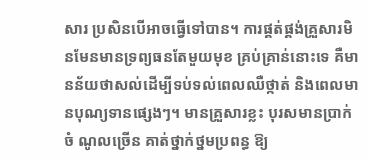សារ ប្រសិនបើអាចធ្វើទៅបាន។ ការផ្គត់ផ្គង់គ្រួសារមិនមែនមានទ្រព្យធនតែមួយមុខ គ្រប់គ្រាន់នោះទេ គឺមានន័យថាសល់ដើម្បីទប់ទល់ពេលឈឺថ្កាត់ និងពេលមានបុណ្យទានផ្សេងៗ។ មានគ្រួសារខ្លះ បុរសមានប្រាក់ចំ ណូលច្រើន គាត់ថ្នាក់ថ្នមប្រពន្ធ ឱ្យ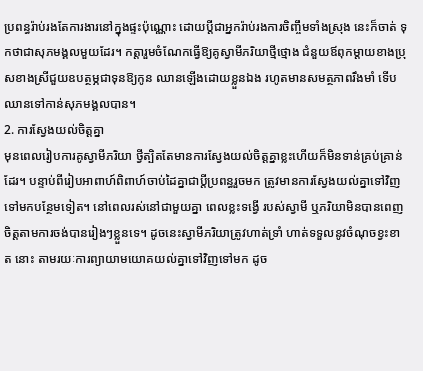ប្រពន្ធរ៉ាប់រងតែការងារនៅក្នុងផ្ទះប៉ុណ្ណោះ ដោយប្ដីជាអ្នករ៉ាប់រងការចិញ្ចឹមទាំងស្រុង នេះក៏ចាត់ ទុកថាជាសុភមង្គលមួយដែរ។ កត្ដារួមចំណែកធ្វើឱ្យគូស្វាមីភរិយាថ្មីថ្មោង ជំនួយឪពុកម្ដាយខាងប្រុសខាងស្រីជួយឧបត្ថម្ភជាទុនឱ្យកូន ឈានឡើងដោយខ្លួនឯង រហូតមានសមត្ថភាពរឹងមាំ ទើបឈានទៅកាន់សុភមង្គលបាន។
2. ការស្វែងយល់ចិត្ដគ្នា
មុនពេលរៀបការគូស្វាមីភរិយា ថ្វីត្បិតតែមានការស្វែងយល់ចិត្ដគ្នាខ្លះហើយក៏មិនទាន់គ្រប់គ្រាន់ដែរ។ បន្ទាប់ពីរៀបអាពាហ៍ពិពាហ៍ចាប់ដៃគ្នាជាប្ដីប្រពន្ធរួចមក ត្រូវមានការស្វែងយល់គ្នាទៅវិញទៅមកបន្ថែមទៀត។ នៅពេលរស់នៅជាមួយគ្នា ពេលខ្លះទង្វើ របស់ស្វាមី ឬភរិយាមិនបានពេញចិត្ដតាមការចង់បានរៀងៗខ្លួនទេ។ ដូចនេះស្វាមីភរិយាត្រូវហាត់ទ្រាំ ហាត់ទទួលនូវចំណុចខ្វះខាត នោះ តាមរយៈការព្យាយាមយោគយល់គ្នាទៅវិញទៅមក ដូច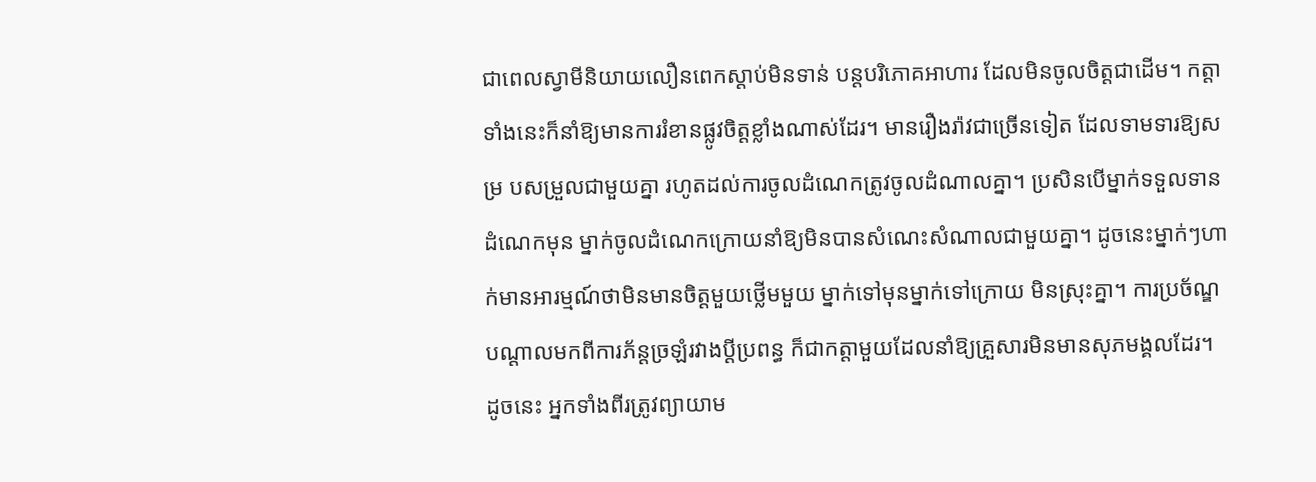ជាពេលស្វាមីនិយាយលឿនពេកស្ដាប់មិនទាន់ បន្ដបរិភោគអាហារ ដែលមិនចូលចិត្ដជាដើម។ កត្ដាទាំងនេះក៏នាំឱ្យមានការរំខានផ្លូវចិត្ដខ្លាំងណាស់ដែរ។ មានរឿងរ៉ាវជាច្រើនទៀត ដែលទាមទារឱ្យសម្រ បសម្រួលជាមួយគ្នា រហូតដល់ការចូលដំណេកត្រូវចូលដំណាលគ្នា។ ប្រសិនបើម្នាក់ទទួលទានដំណេកមុន ម្នាក់ចូលដំណេកក្រោយនាំឱ្យមិនបានសំណេះសំណាលជាមួយគ្នា។ ដូចនេះម្នាក់ៗហាក់មានអារម្មណ៍ថាមិនមានចិត្ដមួយថ្លើមមួយ ម្នាក់ទៅមុនម្នាក់ទៅក្រោយ មិនស្រុះគ្នា។ ការប្រច័ណ្ឌបណ្ដាលមកពីការភ័ន្ដច្រឡំរវាងប្ដីប្រពន្ធ ក៏ជាកត្ដាមួយដែលនាំឱ្យគ្រួសារមិនមានសុភមង្គលដែរ។ ដូចនេះ អ្នកទាំងពីរត្រូវព្យាយាម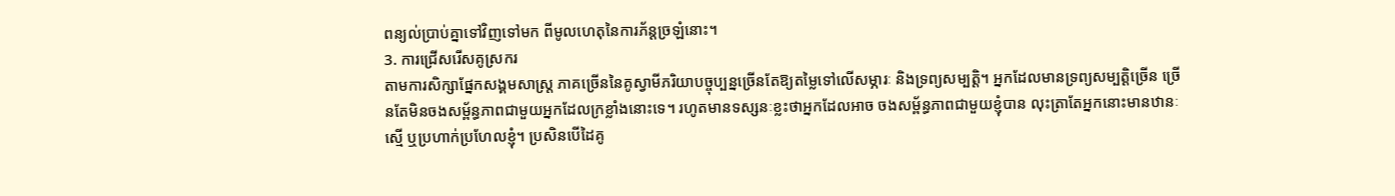ពន្យល់ប្រាប់គ្នាទៅវិញទៅមក ពីមូលហេតុនៃការភ័ន្ដច្រឡំនោះ។
3. ការជ្រើសរើសគូស្រករ
តាមការសិក្សាផ្នែកសង្គមសាស្ដ្រ ភាគច្រើននៃគូស្វាមីភរិយាបច្ចុប្បន្នច្រើនតែឱ្យតម្លៃទៅលើសម្ភារៈ និងទ្រព្យសម្បត្ដិ។ អ្នកដែលមានទ្រព្យសម្បត្ដិច្រើន ច្រើនតែមិនចងសម្ព័ន្ធភាពជាមួយអ្នកដែលក្រខ្លាំងនោះទេ។ រហូតមានទស្សនៈខ្លះថាអ្នកដែលអាច ចងសម្ព័ន្ធភាពជាមួយខ្ញុំបាន លុះត្រាតែអ្នកនោះមានឋានៈស្មើ ឬប្រហាក់ប្រហែលខ្ញុំ។ ប្រសិនបើដៃគូ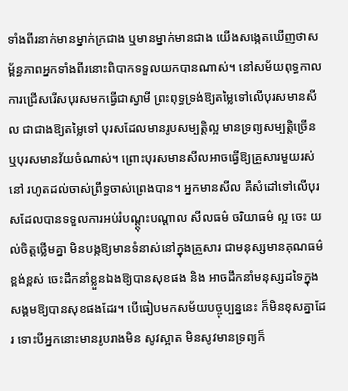ទាំងពីរនាក់មានម្នាក់ក្រជាង ឬមានម្នាក់មានជាង យើងសង្កេតឃើញថាសម្ព័ន្ធភាពអ្នកទាំងពីរនោះពិបាកទទួលយកបានណាស់។ នៅសម័យពុទ្ធកាល ការជ្រើសរើសបុរសមកធ្វើជាស្វាមី ព្រះពុទ្ធទ្រង់ឱ្យតម្លៃទៅលើបុរសមានសីល ជាជាងឱ្យតម្លៃទៅ បុរសដែលមានរូបសម្បត្ដិល្អ មានទ្រព្យសម្បត្ដិច្រើន ឬបុរសមានវ័យចំណាស់។ ព្រោះបុរសមានសីលអាចធ្វើឱ្យគ្រួសារមួយរស់នៅ រហូតដល់ចាស់ព្រឹទ្ធចាស់ព្រេងបាន។ អ្នកមានសីល គឺសំដៅទៅលើបុរសដែលបានទទួលការអប់រំបណ្ដ្ដុះបណ្ដាល សីលធម៌ ចរិយាធម៌ ល្អ ចេះ យល់ចិត្ដថ្លើមគ្នា មិនបង្កឱ្យមានទំនាស់នៅក្នុងគ្រួសារ ជាមនុស្សមានគុណធម៌ខ្ពង់ខ្ពស់ ចេះដឹកនាំខ្លួនឯងឱ្យបានសុខផង និង អាចដឹកនាំមនុស្សដទៃក្នុងសង្គមឱ្យបានសុខផងដែរ។ បើធៀបមកសម័យបច្ចុប្បន្ននេះ ក៏មិនខុសគ្នាដែរ ទោះបីអ្នកនោះមានរូបរាងមិន សូវស្អាត មិនសូវមានទ្រព្យក៏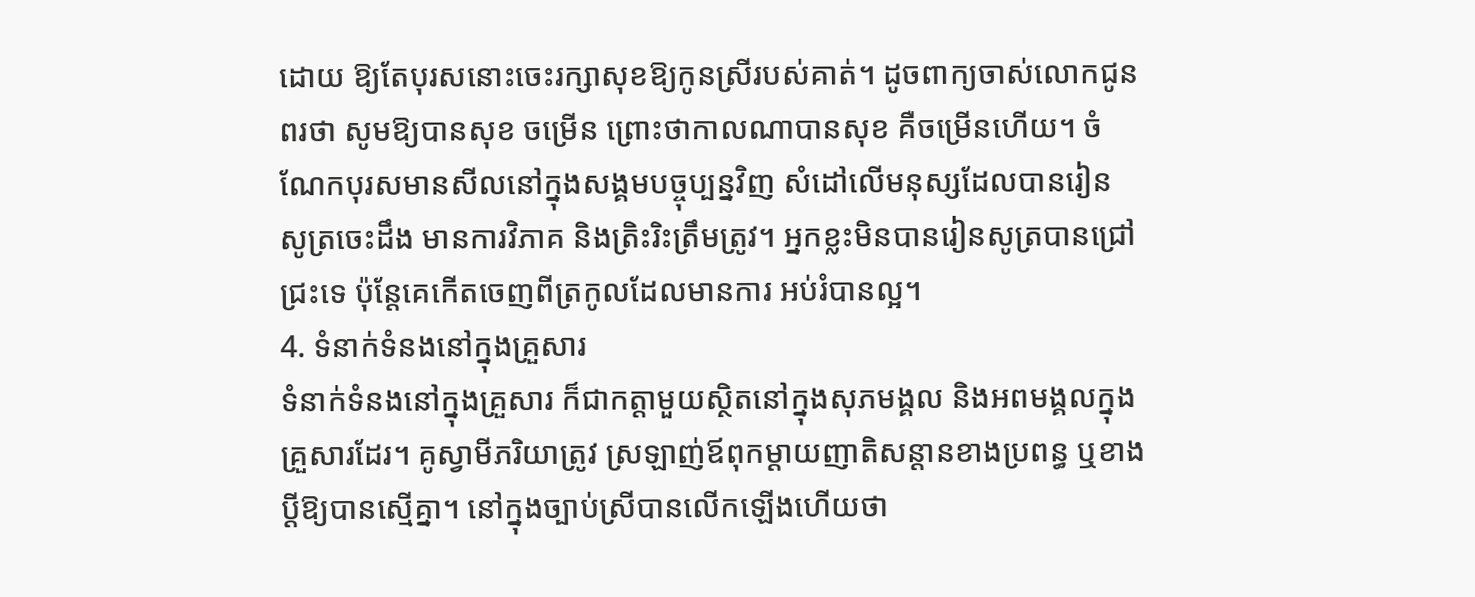ដោយ ឱ្យតែបុរសនោះចេះរក្សាសុខឱ្យកូនស្រីរបស់គាត់។ ដូចពាក្យចាស់លោកជូនពរថា សូមឱ្យបានសុខ ចម្រើន ព្រោះថាកាលណាបានសុខ គឺចម្រើនហើយ។ ចំណែកបុរសមានសីលនៅក្នុងសង្គមបច្ចុប្បន្នវិញ សំដៅលើមនុស្សដែលបានរៀន សូត្រចេះដឹង មានការវិភាគ និងត្រិះរិះត្រឹមត្រូវ។ អ្នកខ្លះមិនបានរៀនសូត្របានជ្រៅជ្រះទេ ប៉ុន្ដែគេកើតចេញពីត្រកូលដែលមានការ អប់រំបានល្អ។
4. ទំនាក់ទំនងនៅក្នុងគ្រួសារ
ទំនាក់ទំនងនៅក្នុងគ្រួសារ ក៏ជាកត្ដាមួយស្ថិតនៅក្នុងសុភមង្គល និងអពមង្គលក្នុងគ្រួសារដែរ។ គូស្វាមីភរិយាត្រូវ ស្រឡាញ់ឪពុកម្ដាយញាតិសន្ដានខាងប្រពន្ធ ឬខាងប្ដីឱ្យបានស្មើគ្នា។ នៅក្នុងច្បាប់ស្រីបានលើកឡើងហើយថា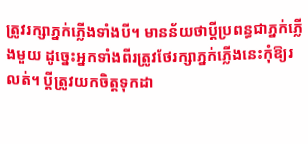ត្រូវរក្សាភ្នក់ភ្លើងទាំងបី។ មានន័យថាប្ដីប្រពន្ធជាភ្នក់ភ្លើងមួយ ដូច្នេះអ្នកទាំងពីរត្រូវថែរក្សាភ្នក់ភ្លើងនេះកុំឱ្យរលត់។ ប្ដីត្រូវយកចិត្ដទុកដា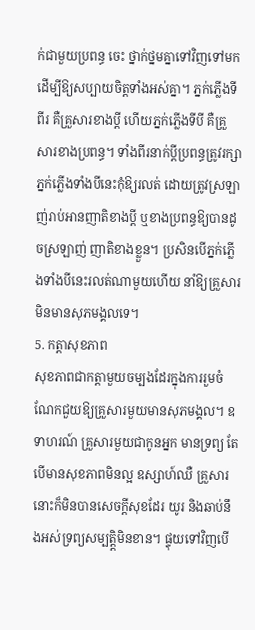ក់ជាមួយប្រពន្ធ ចេះ ថ្នាក់ថ្នមគ្នាទៅវិញទៅមក ដើម្បីឱ្យសប្បាយចិត្ដទាំងអស់គ្នា។ ភ្នក់ភ្លើងទីពីរ គឺគ្រួសារខាងប្ដី ហើយភ្នក់ភ្លើងទីបី គឺគ្រួសារខាងប្រពន្ធ។ ទាំងពីរនាក់ប្ដីប្រពន្ធត្រូវរក្សាភ្នក់ភ្លើងទាំងបីនេះកុំឱ្យរលត់ ដោយត្រូវស្រឡាញ់រាប់អានញាតិខាងប្ដី ឬខាងប្រពន្ធឱ្យបានដូចស្រឡាញ់ ញាតិខាងខ្លួន។ ប្រសិនបើភ្នក់ភ្លើងទាំងបីនេះរលត់ណាមួយហើយ នាំឱ្យគ្រួសារមិនមានសុភមង្គលទេ។
5. កត្ដាសុខភាព
សុខភាពជាកត្ដាមួយចម្បងដែរក្នុងការរួមចំណែកជួយឱ្យគ្រួសារមួយមានសុភមង្គល។ ឧទាហរណ៍ គ្រួសារមួយជាកូនអ្នក មានទ្រព្យ តែបើមានសុខភាពមិនល្អ ឧស្សាហ៍ឈឺ គ្រួសារនោះក៏មិនបានសេចក្ដីសុខដែរ យូរ និងឆាប់នឹងអស់ទ្រព្យសម្បត្ដិ្ដមិនខាន។ ផ្ទុយទៅវិញបើ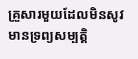គ្រួសារមួយដែលមិនសូវមានទ្រព្យសម្បត្ដិ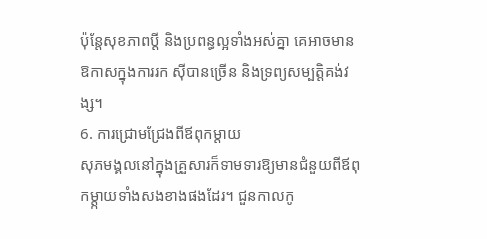ប៉ុន្ដែសុខភាពប្ដី និងប្រពន្ធល្អទាំងអស់គ្នា គេអាចមានឱកាសក្នុងការរក ស៊ីបានច្រើន និងទ្រព្យសម្បត្ដិគង់វង្ស។
6. ការជ្រោមជ្រែងពីឪពុកម្ដាយ
សុភមង្គលនៅក្នុងគ្រួសារក៏ទាមទារឱ្យមានជំនួយពីឪពុកម្ដ្កាយទាំងសងខាងផងដែរ។ ជួនកាលកូ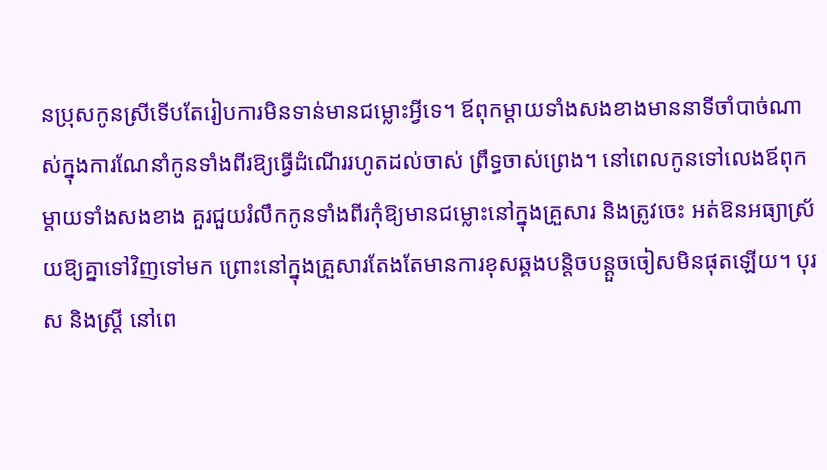នប្រុសកូនស្រីទើបតែរៀបការមិនទាន់មានជម្លោះអ្វីទេ។ ឪពុកម្ដាយទាំងសងខាងមាននាទីចាំបាច់ណាស់ក្នុងការណែនាំកូនទាំងពីរឱ្យធ្វើដំណើររហូតដល់ចាស់ ព្រឹទ្ធចាស់ព្រេង។ នៅពេលកូនទៅលេងឪពុកម្ដាយទាំងសងខាង គួរជួយរំលឹកកូនទាំងពីរកុំឱ្យមានជម្លោះនៅក្នុងគ្រួសារ និងត្រូវចេះ អត់ឱនអធ្យាស្រ័យឱ្យគ្នាទៅវិញទៅមក ព្រោះនៅក្នុងគ្រួសារតែងតែមានការខុសឆ្គងបន្ដិចបន្ដួចចៀសមិនផុតឡើយ។ បុរស និងស្ដ្រី នៅពេ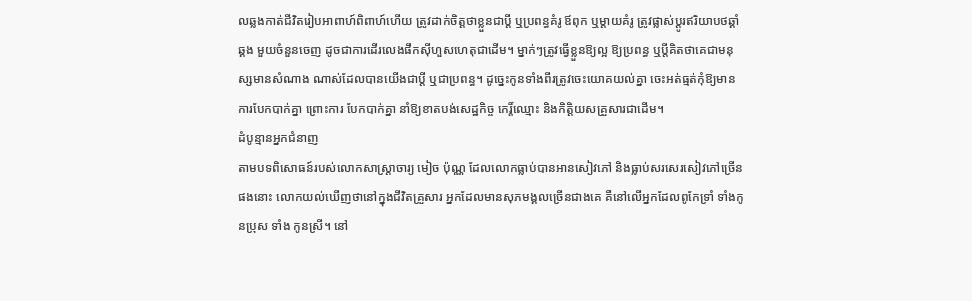លឆ្លងកាត់ជីវិតរៀបអាពាហ៍ពិពាហ៍ហើយ ត្រូវដាក់ចិត្ដថាខ្លួនជាប្ដី ឬប្រពន្ធគំរូ ឪពុក ឬម្ដាយគំរូ ត្រូវផ្លាស់ប្ដូរឥរិយាបថឆ្គាំឆ្គង មួយចំនួនចេញ ដូចជាការដើរលេងផឹកស៊ីហួសហេតុជាដើម។ ម្នាក់ៗត្រូវធ្វើខ្លួនឱ្យល្អ ឱ្យប្រពន្ធ ឬប្ដីគិតថាគេជាមនុស្សមានសំណាង ណាស់ដែលបានយើងជាប្ដី ឬជាប្រពន្ធ។ ដូច្នេះកូនទាំងពីរត្រូវចេះយោគយល់គ្នា ចេះអត់ធ្មត់កុំឱ្យមានការបែកបាក់គ្នា ព្រោះការ បែកបាក់គ្នា នាំឱ្យខាតបង់សេដ្ឋកិច្ច កេរ្ដិ៍ឈ្មោះ និងកិត្ដិយសគ្រួសារជាដើម។
ដំបូន្មានអ្នកជំនាញ
តាមបទពិសោធន៍របស់លោកសាស្ដ្រាចារ្យ មៀច ប៉ុណ្ណ ដែលលោកធ្លាប់បានអានសៀវភៅ និងធ្លាប់សរសេរសៀវភៅច្រើន ផងនោះ លោកយល់ឃើញថានៅក្នុងជីវិតគ្រួសារ អ្នកដែលមានសុភមង្គលច្រើនជាងគេ គឺនៅលើអ្នកដែលពូកែទ្រាំ ទាំងកូនប្រុស ទាំង កូនស្រី។ នៅ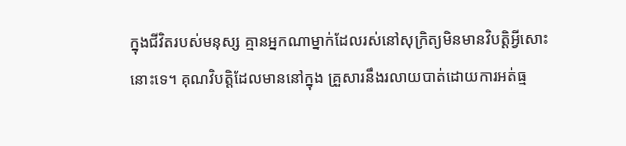ក្នុងជីវិតរបស់មនុស្ស គ្មានអ្នកណាម្នាក់ដែលរស់នៅសុក្រិត្យមិនមានវិបត្ដិអ្វីសោះនោះទេ។ គុណវិបត្ដិដែលមាននៅក្នុង គ្រួសារនឹងរលាយបាត់ដោយការអត់ធ្ម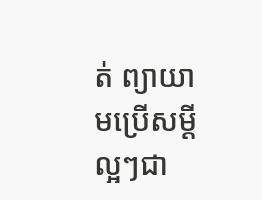ត់ ព្យាយាមប្រើសម្ដីល្អៗជា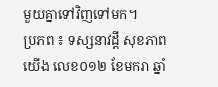មួយគ្នាទៅវិញទៅមក។
ប្រភព ៖ ទស្សនាវដ្តី សុខភាពយើង លេខ០១២ ខែមករា ឆ្នាំ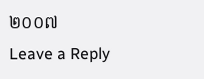២០០៧
Leave a Reply